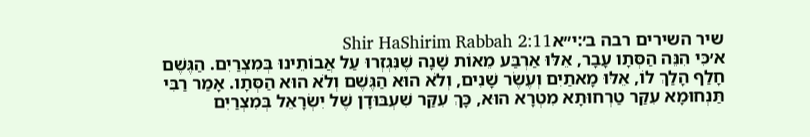שיר השירים רבה ב׳:י״אShir HaShirim Rabbah 2:11
א׳כִּי הִנֵּה הַסְּתָו עָבָר, אֵלּוּ אַרְבַּע מֵאוֹת שָׁנָה שֶׁנִּגְזְרוּ עַל אֲבוֹתֵינוּ בְּמִצְרַיִם. הַגֶּשֶׁם חָלַף הָלַךְ לוֹ, אֵלּוּ מָאתַיִם וְעֶשֶׂר שָׁנִים, וְלֹא הוּא הַגֶּשֶׁם וְלֹא הוּא הַסְּתָו. אָמַר רַבִּי תַּנְחוּמָא עִקַּר טַרְחוּתָא מִטְרָא הוּא, כָּךְ עִקַּר שִׁעְבּוּדָן שֶׁל יִשְׂרָאֵל בְּמִצְרַיִם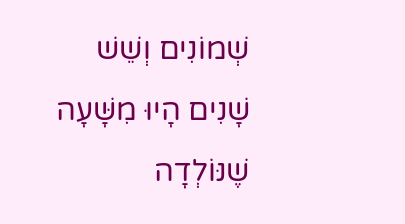שְׁמוֹנִים וְשֵׁשׁ שָׁנִים הָיוּ מִשָּׁעָה שֶׁנּוֹלְדָה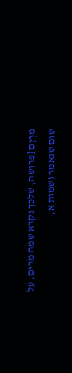מִרְיָם [פרושה, שלכך נקרא שמה מרים, על שום שנאמר (שמות א,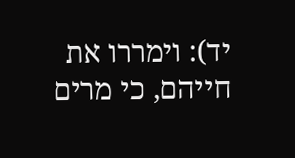יד): וימררו את חייהם, כי מרים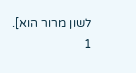לשון מרור הוא].
1